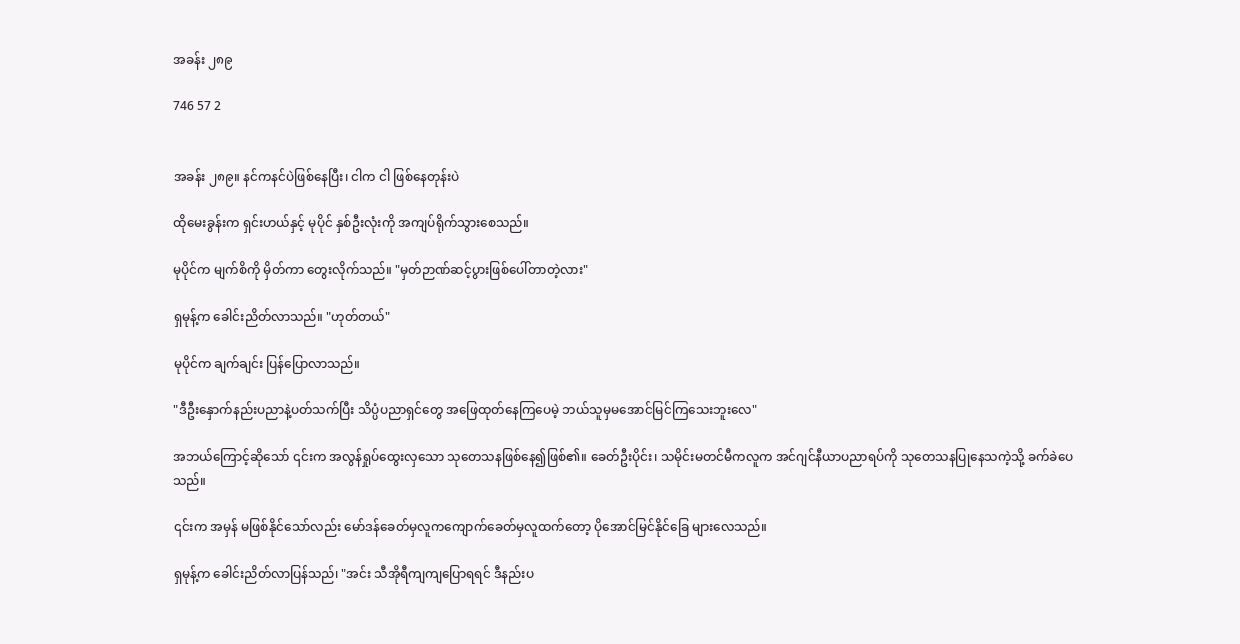အခန်း ၂၈၉

746 57 2


အခန်း ၂၈၉။ နင်ကနင်ပဲဖြစ်နေပြီး၊ ငါက ငါ ဖြစ်နေတုန်းပဲ

ထိုမေးခွန်းက ရှင်းဟယ်နှင့် မုပိုင် နှစ်ဦးလုံးကို အကျပ်ရိုက်သွားစေသည်။

မုပိုင်က မျက်စိကို မှိတ်ကာ တွေးလိုက်သည်။ "မှတ်ဉာဏ်ဆင့်ပွားဖြစ်ပေါ်တာတဲ့လား"

ရှမုန့်က ခေါင်းညိတ်လာသည်။ "ဟုတ်တယ်"

မုပိုင်က ချက်ချင်း ပြန်ပြောလာသည်။

"ဒီဦးနှောက်နည်းပညာနဲ့ပတ်သက်ပြီး သိပ္ပံပညာရှင်တွေ အဖြေထုတ်နေကြပေမဲ့ ဘယ်သူမှမအောင်မြင်ကြသေးဘူးလေ"

အဘယ်ကြောင့်ဆိုသော် ၎င်းက အလွန်ရှုပ်ထွေးလှသော သုတေသနဖြစ်နေ၍ဖြစ်၏။ ခေတ်ဦးပိုင်း၊ သမိုင်းမတင်မီကလူက အင်ဂျင်နီယာပညာရပ်ကို သုတေသနပြုနေသကဲ့သို့ ခက်ခဲပေသည်။

၎င်းက အမှန် မဖြစ်နိုင်သော်လည်း မော်ဒန်ခေတ်မှလူကကျောက်ခေတ်မှလူထက်တော့ ပိုအောင်မြင်နိုင်ခြေ များလေသည်။

ရှမုန့်က ခေါင်းညိတ်လာပြန်သည်၊ "အင်း သီအိုရီကျကျပြောရရင် ဒီနည်းပ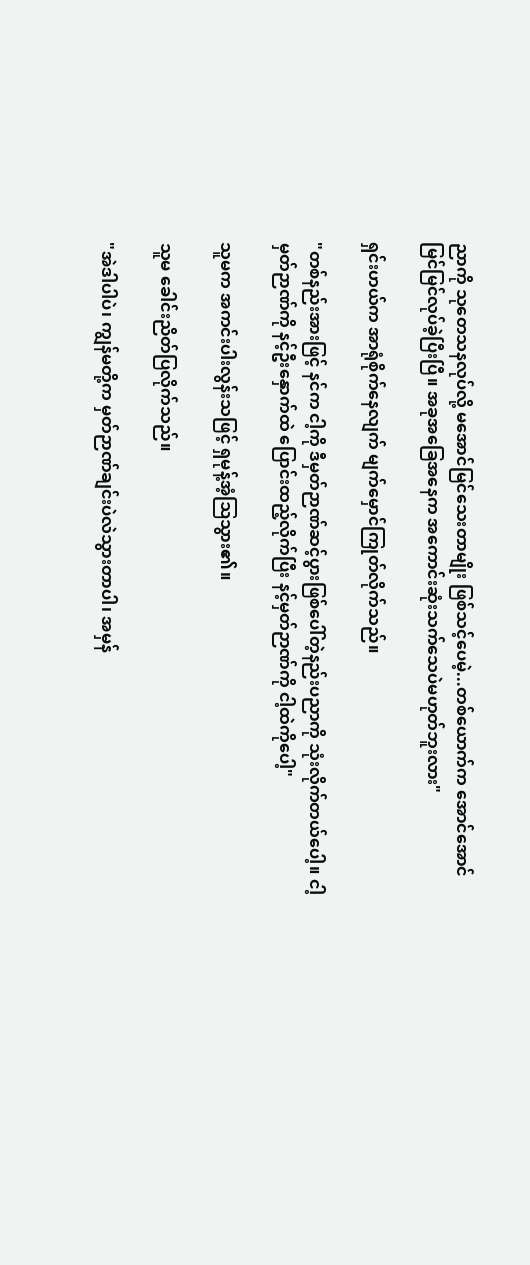ညာကို သုတေသနလုပ်လို့ မအောင်မြင်သေးတာမျိုး ဖြစ်သင့်ပေမဲ့...တစ်ယောက်က အောင်အောင်မြင်မြင်လုပ်ခဲ့ပြီးပြီ။ အခုအခြေအနေက အကောင်းဆုံးသက်သေပဲမဟုတ်ဘူးလား"

ရှင်းဟယ်က အာရုံစိုက်နေလျက် မျက်မှောင်ကြုတ်လိုက်သည်။

"တစ်နည်းအားဖြင့် နင်က ငါ့ကို ဒီမှတ်ဉာဏ်ဆင့်ပွားဖြစ်ပေါ်တဲ့နည်းပညာကို သုံးလိုက်တယ်ပေါ့။ ငါ့မှတ်ဉာဏ်ကို နင့်ဦးနှောက်ထဲ ပြောင်းထည့်လိုက်ပြီး နင့်မှတ်ဉာဏ်ကို ငါ့ထဲကိုပေါ့"

သူမက အကင်းပါးလွန်းသဖြင့် ရှမုန့်အံ့ဩသွား၏။

သူမ ခေါင်းညိတ်ပြလိုက်သည်။

"အဲဒါပါပဲ၊ ကျွန်မတို့က မှတ်ဉာဏ်ချင်းပဲလဲသွားတာပါ၊ အမှန်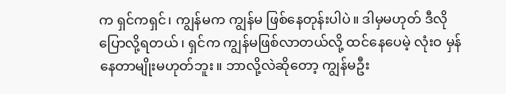က ရှင်ကရှင်၊ ကျွန်မက ကျွန်မ ဖြစ်နေတုန်းပါပဲ။ ဒါမှမဟုတ် ဒီလိုပြောလို့ရတယ်၊ ရှင်က ကျွန်မဖြစ်လာတယ်လို့ ထင်နေပေမဲ့ လုံးဝ မှန်နေတာမျိုးမဟုတ်ဘူး။ ဘာလို့လဲဆိုတော့ ကျွန်မဦး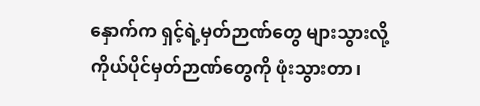နှောက်က ရှင့်ရဲ့မှတ်ဉာဏ်တွေ များသွားလို့ ကိုယ်ပိုင်မှတ်ဉာဏ်တွေကို ဖုံးသွားတာ၊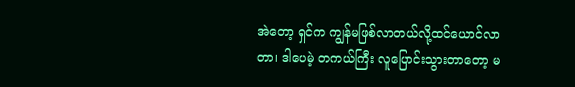အဲတော့ ရှင်က ကျွန်မဖြစ်လာတယ်လို့ထင်ယောင်လာတာ၊ ဒါပေမဲ့ တကယ်ကြီး လူပြောင်းသွားတာတော့ မ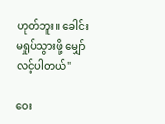ဟုတ်ဘူး။ ခေါင်းမရှုပ်သွားဖို့ မျှော်လင့်ပါတယ်"

ဝေး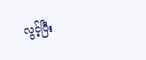လွင့်ပြီး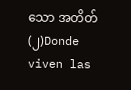သော အတိတ် (၂)Donde viven las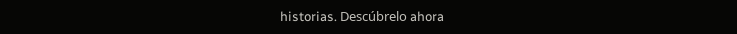historias. Descúbrelo ahora